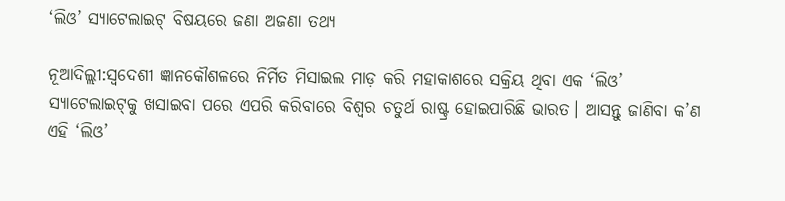‘ଲିଓ’ ସ୍ୟାଟେଲାଇଟ୍ ବିଷୟରେ ଜଣା ଅଜଣା ତଥ୍ୟ

ନୂଆଦିଲ୍ଲୀ:ସ୍ୱଦେଶୀ ଜ୍ଞାନକୌଶଳରେ ନିର୍ମିତ ମିସାଇଲ ମାଡ଼ କରି ମହାକାଶରେ ସକ୍ରିୟ ଥିବା ଏକ ‘ଲିଓ’ ସ୍ୟାଟେଲାଇଟ୍‌କୁ ଖସାଇବା ପରେ ଏପରି କରିବାରେ ବିଶ୍ୱର ଚତୁର୍ଥ ରାଷ୍ଟ୍ର ହୋଇପାରିଛି ଭାରତ। ଆସନ୍ତୁ ଜାଣିବା କ’ଣ ଏହି ‘ଲିଓ’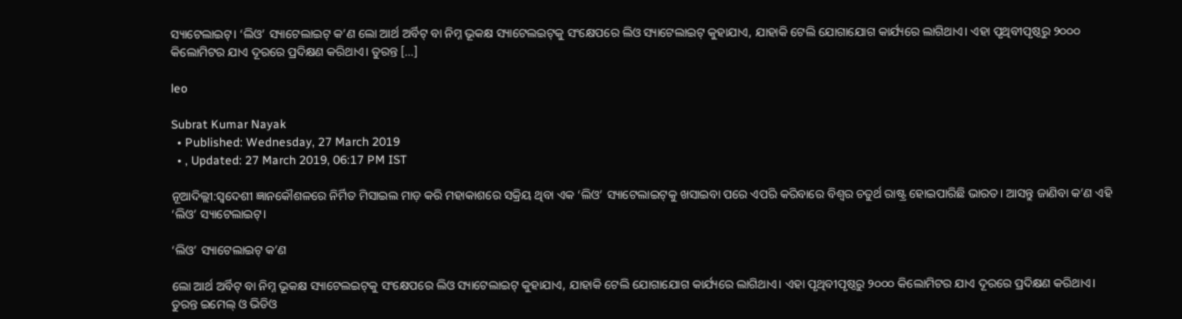ସ୍ୟାଟେଲାଇଟ୍। ‘ଲିଓ’ ସ୍ୟାଟେଲାଇଟ୍‌ କ’ଣ ଲୋ ଆର୍ଥ ଅର୍ବିଟ୍‌ ବା ନିମ୍ନ ଭୂକକ୍ଷ ସ୍ୟାଟେଲଇଟ୍‌କୁ ସଂକ୍ଷେପରେ ଲିଓ ସ୍ୟାଟେଲାଇଟ୍‌ କୁହାଯାଏ, ଯାହାକି ଟେଲି ଯୋଗାଯୋଗ କାର୍ଯ୍ୟରେ ଲାଗିଥାଏ। ଏହା ପୃଥିବୀପୃଷ୍ଠରୁ ୨୦୦୦ କିଲୋମିଟର ଯାଏ ଦୂରରେ ପ୍ରଦିକ୍ଷଣ କରିଥାଏ। ତୁରନ୍ତ […]

leo

Subrat Kumar Nayak
  • Published: Wednesday, 27 March 2019
  • , Updated: 27 March 2019, 06:17 PM IST

ନୂଆଦିଲ୍ଲୀ:ସ୍ୱଦେଶୀ ଜ୍ଞାନକୌଶଳରେ ନିର୍ମିତ ମିସାଇଲ ମାଡ଼ କରି ମହାକାଶରେ ସକ୍ରିୟ ଥିବା ଏକ ‘ଲିଓ’ ସ୍ୟାଟେଲାଇଟ୍‌କୁ ଖସାଇବା ପରେ ଏପରି କରିବାରେ ବିଶ୍ୱର ଚତୁର୍ଥ ରାଷ୍ଟ୍ର ହୋଇପାରିଛି ଭାରତ। ଆସନ୍ତୁ ଜାଣିବା କ’ଣ ଏହି ‘ଲିଓ’ ସ୍ୟାଟେଲାଇଟ୍।

‘ଲିଓ’ ସ୍ୟାଟେଲାଇଟ୍‌ କ’ଣ

ଲୋ ଆର୍ଥ ଅର୍ବିଟ୍‌ ବା ନିମ୍ନ ଭୂକକ୍ଷ ସ୍ୟାଟେଲଇଟ୍‌କୁ ସଂକ୍ଷେପରେ ଲିଓ ସ୍ୟାଟେଲାଇଟ୍‌ କୁହାଯାଏ, ଯାହାକି ଟେଲି ଯୋଗାଯୋଗ କାର୍ଯ୍ୟରେ ଲାଗିଥାଏ। ଏହା ପୃଥିବୀପୃଷ୍ଠରୁ ୨୦୦୦ କିଲୋମିଟର ଯାଏ ଦୂରରେ ପ୍ରଦିକ୍ଷଣ କରିଥାଏ। ତୁରନ୍ତ ଇମେଲ୍‌ ଓ ଭିଡିଓ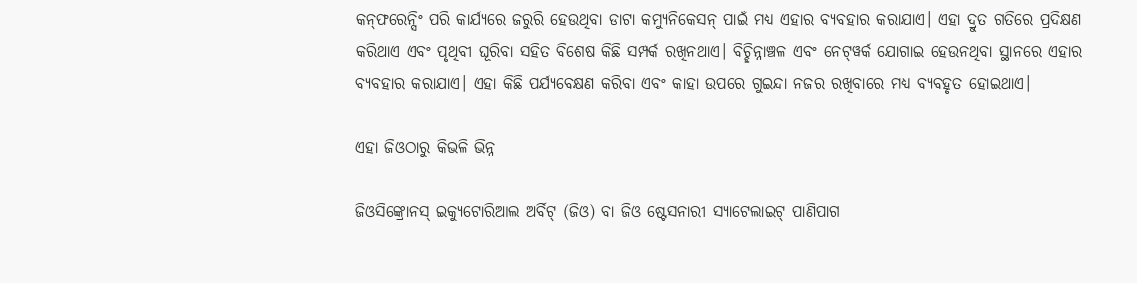କନ୍‌ଫରେନ୍ସିଂ ପରି କାର୍ଯ୍ୟରେ ଜରୁରି ହେଉଥିବା ଡାଟା କମ୍ୟୁନିକେସନ୍‌ ପାଇଁ ମଧ୍ୟ ଏହାର ବ୍ୟବହାର କରାଯାଏ। ଏହା ଦ୍ରୁତ ଗତିରେ ପ୍ରଦିକ୍ଷଣ କରିଥାଏ ଏବଂ ପୃଥିବୀ ଘୂରିବା ସହିତ ବିଶେଷ କିଛି ସମ୍ପର୍କ ରଖିନଥାଏ। ବିଚ୍ଛିନ୍ନାଞ୍ଚଳ ଏବଂ ନେଟ୍‌ୱର୍କ ଯୋଗାଇ ହେଉନଥିବା ସ୍ଥାନରେ ଏହାର ବ୍ୟବହାର କରାଯାଏ। ଏହା କିଛି ପର୍ଯ୍ୟବେକ୍ଷଣ କରିବା ଏବଂ କାହା ଉପରେ ଗୁଇନ୍ଦା ନଜର ରଖିବାରେ ମଧ୍ୟ ବ୍ୟବହୃତ ହୋଇଥାଏ।

ଏହା ଜିଓଠାରୁ କିଭଳି ଭିନ୍ନ

ଜିଓସିଙ୍କ୍ରୋନସ୍‌ ଇକ୍ୟୁଟୋରିଆଲ ଅର୍ବିଟ୍‌ (ଜିଓ) ବା ଜିଓ ଷ୍ଟେସନାରୀ ସ୍ୟାଟେଲାଇଟ୍‌ ପାଣିପାଗ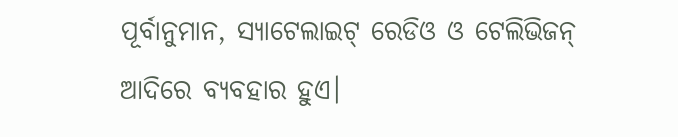ପୂର୍ବାନୁମାନ, ସ୍ୟାଟେଲାଇଟ୍‌ ରେଡିଓ ଓ ଟେଲିଭିଜନ୍‌ ଆଦିରେ ବ୍ୟବହାର ହୁଏ।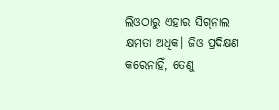ଲିଓଠାରୁ ଏହାର ସିଗ୍‌ନାଲ କ୍ଷମତା ଅଧିକ। ଜିଓ ପ୍ରଦିକ୍ଷଣ କରେନାହିଁ, ତେଣୁ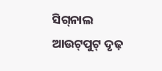ସିଗ୍‌ନାଲ ଆଉଟ୍‌ପୁଟ୍‌ ଦୃଢ଼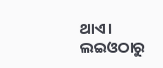ଥାଏ। ଲଇଓଠାରୁ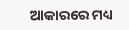ଆକାରରେ ମଧ୍ୟ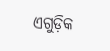ଏଗୁଡ଼ିକ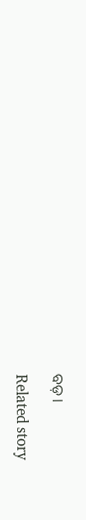ବଡ଼।

Related story